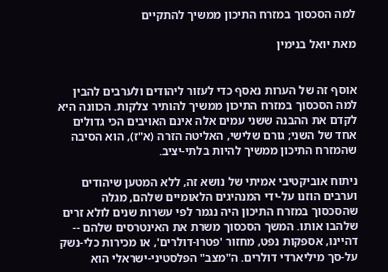למה הסכסוך במזרח התיכון ממשיך להתקיים

מאת יואל בנימין


אוסף זה של הערות נאסף כדי לעזור ליהודים ולערבים להבין למה הסכסוך במזרח התיכון ממשיך להותיר צלקות. הכוונה היא לקדם את ההבנה ששני עמים אלה אינם האויבים הכי גדולים אחד של השני; גורם שלישי, האליטה הזרה (א"ז), הוא הסיבה שהמזרח התיכון ממשיך להיות בלתי-יציב.

ניתוח אוביקטיבי אמיתי של נושא זה, ללא המטען שיהודים וערבים הוזנו על-ידי המנהיגים הלאומיים שלהם, מגלה שהסכסוך במזרח התיכון היה נגמר לפי עשרות שנים לולא זרים שלהבו אותו. המשך הסכסוך משרת את האינטרסים שלהם -- דהיינו, אספקות נפט, מחזור 'פטרו-דולרים', או מכירות כלי-נשק על-סך מיליארדי דולרים. ה"מצב" הפלסטיני-ישראלי הוא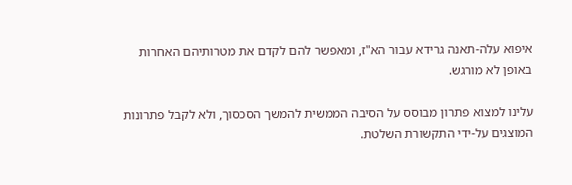איפוא עלה-תאנה גרידא עבור הא"ז, ומאפשר להם לקדם את מטרותיהם האחרות באופן לא מורגש.

עלינו למצוא פתרון מבוסס על הסיבה הממשית להמשך הסכסוך, ולא לקבל פתרונות המוצגים על-ידי התקשורת השלטת.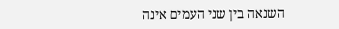השנאה בין שני העמים אינה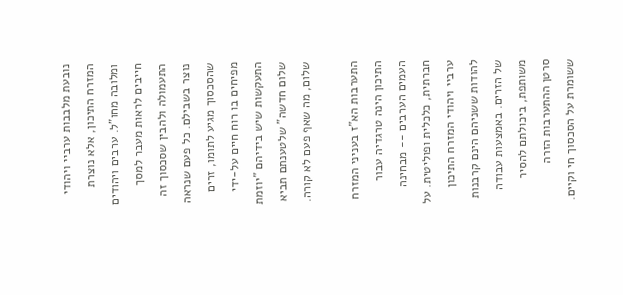נובעת מלבבות ערביי ויהודי המזרח התיכון, אלא נוצרת ומלובה מחו"ל. ערבים ויהודים חייבים לראות מעבר למסך התעמולה ולהבין שסכסוך זה נוצר בשבילם. כל פעם שנראה שהסכסוך מגיע לתומו, זרים מפיחים בו רוח חיים על-ידי התעקשות שיש בידיהם "יוזמת שלום חדשה" שלטענתם תביא שלום, מה שאף פעם לא קורה.

התערבות הא"ז בעניני המזרח התיכון הינה טרגדיה עבור העמים הערבים -- מבחינה חברתית, כלכלית ופוליטית. על ערביי ויהודי המזרח התיכון להודות ששניהם הינם קרבנות של הזרים. באמצעות עבודה משותפת, ביכולתם להסיר סרטן ההתערבות הזרה ששומרת על הסכסוך חי וקיים.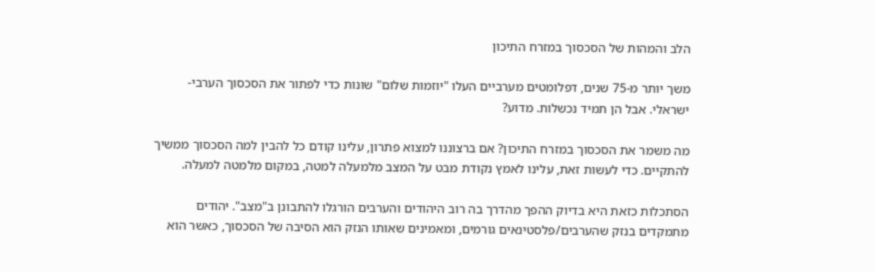הלב והמהות של הסכסוך במזרח התיכון

משך יותר מ-75 שנים, דפלומטים מערביים העלו "יוזמות שלום" שונות כדי לפתור את הסכסוך הערבי-ישראלי. אבל הן תמיד נכשלות. מדוע?

מה משמר את הסכסוך במזרח התיכון? אם ברצוננו למצוא פתרון, עלינו קודם כל להבין למה הסכסוך ממשיך להתקיים. כדי לעשות זאת, עלינו לאמץ נקודת מבט על המצב מלמעלה למטה, במקום מלמטה למעלה.

הסתכלות כזאת היא בדיוק ההפך מהדרך בה רוב היהודים והערבים הורגלו להתבונן ב"מצב". יהודים מתמקדים בנזק שהערבים/פלסטינאים גורמים, ומאמינים שאותו הנזק הוא הסיבה של הסכסוך, כאשר הוא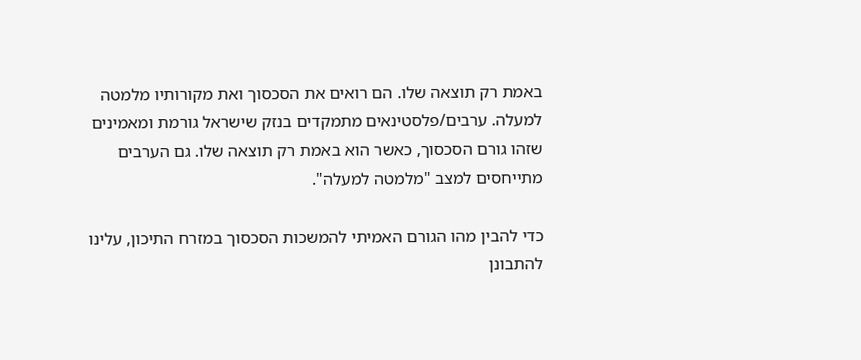באמת רק תוצאה שלו. הם רואים את הסכסוך ואת מקורותיו מלמטה למעלה. ערבים/פלסטינאים מתמקדים בנזק שישראל גורמת ומאמינים שזהו גורם הסכסוך, כאשר הוא באמת רק תוצאה שלו. גם הערבים מתייחסים למצב "מלמטה למעלה".

כדי להבין מהו הגורם האמיתי להמשכות הסכסוך במזרח התיכון, עלינו להתבונן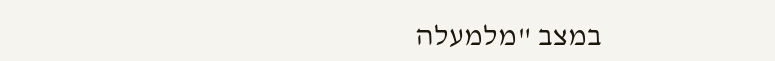במצב "מלמעלה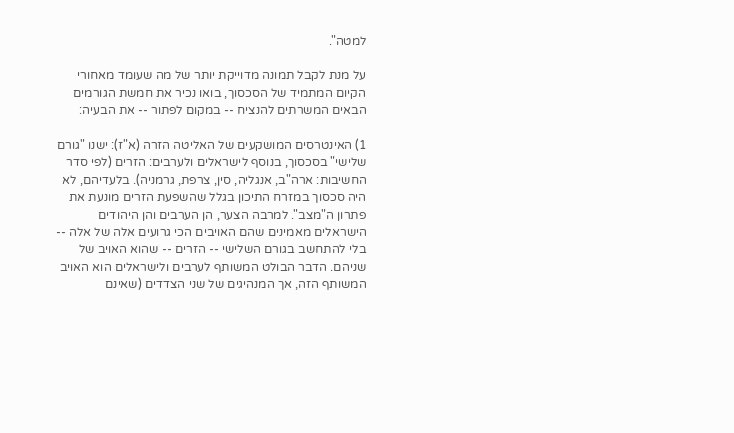למטה".

על מנת לקבל תמונה מדוייקת יותר של מה שעומד מאחורי הקיום המתמיד של הסכסוך, בואו נכיר את חמשת הגורמים הבאים המשרתים להנציח -- במקום לפתור -- את הבעיה:

1) האינטרסים המושקעים של האליטה הזרה (א"ז): ישנו "גורם שלישי" בסכסוך, בנוסף לישראלים ולערבים: הזרים (לפי סדר החשיבות: ארה"ב, אנגליה, סין, צרפת, גרמניה). בלעדיהם, לא היה סכסוך במזרח התיכון בגלל שהשפעת הזרים מונעת את פתרון ה"מצב". למרבה הצער, הן הערבים והן היהודים הישראלים מאמינים שהם האויבים הכי גרועים אלה של אלה -- בלי להתחשב בגורם השלישי -- הזרים -- שהוא האויב של שניהם. הדבר הבולט המשותף לערבים ולישראלים הוא האויב המשותף הזה, אך המנהיגים של שני הצדדים (שאינם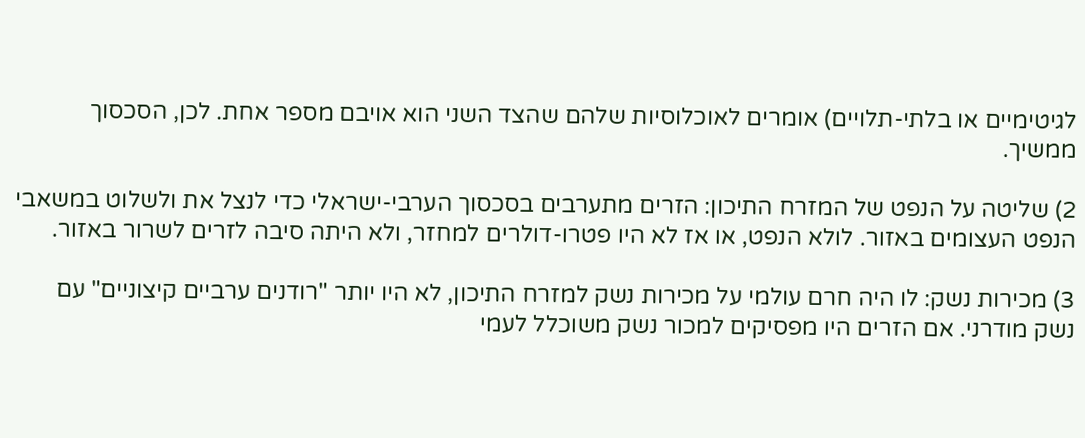לגיטימיים או בלתי-תלויים) אומרים לאוכלוסיות שלהם שהצד השני הוא אויבם מספר אחת. לכן, הסכסוך ממשיך.

2) שליטה על הנפט של המזרח התיכון: הזרים מתערבים בסכסוך הערבי-ישראלי כדי לנצל את ולשלוט במשאבי הנפט העצומים באזור. לולא הנפט, או אז לא היו פטרו-דולרים למחזר, ולא היתה סיבה לזרים לשרור באזור.

3) מכירות נשק: לו היה חרם עולמי על מכירות נשק למזרח התיכון, לא היו יותר "רודנים ערביים קיצוניים" עם נשק מודרני. אם הזרים היו מפסיקים למכור נשק משוכלל לעמי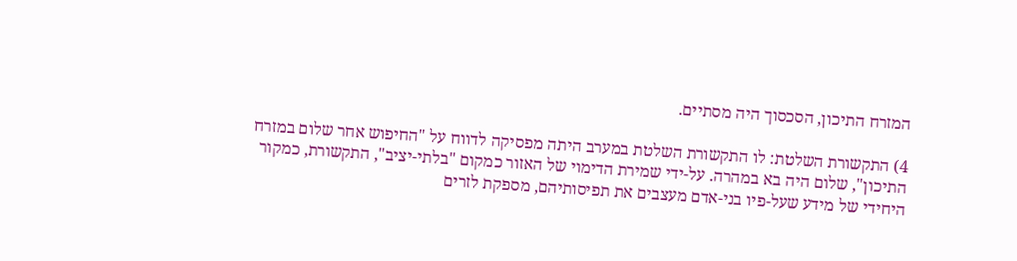המזרח התיכון, הסכסוך היה מסתיים.

4) התקשורת השלטת: לו התקשורת השלטת במערב היתה מפסיקה לדווח על "החיפוש אחר שלום במזרח התיכון", שלום היה בא במהרה. על-ידי שמירת הדימוי של האזור כמקום "בלתי-יציב", התקשורת, כמקור היחידי של מידע שעל-פיו בני-אדם מעצבים את תפיסותיהם, מספקת לזרים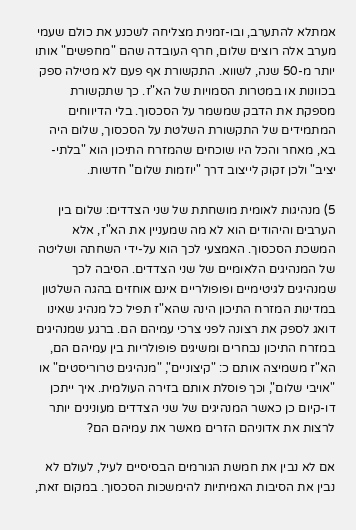אמתלא להתערב, ובו-זמנית מצליחה לשכנע את כולם שעמי מערב אלה רוצים שלום, חרף העובדה שהם "מחפשים" אותו יותר מ-50 שנה, לשווא. התקשורת אף פעם לא מטילה ספק בכוונות או במטרות הסמויות של הא"ז. כך שתקשורת מספקת את הדבק שמשמר על הסכסוך. בלי הדיווחים המתמידים של התקשורת השלטת על הסכסוך, שלום היה בא, מאחר והכל היו שוכחים שהמזרח התיכון הוא "בלתי-יציב" ולכן זקוק לייצוב דרך "יוזמות שלום" חדשות.

5) מנהיגות לאומית מושחתת של שני הצדדים: שלום בין הערבים והיהודים הוא לא מה שמעניין את הא"ז, אלא המשכת הסכסוך. האמצעי לכך הוא על-ידי השחתה ושליטה של המנהיגים הלאומיים של שני הצדדים. הסיבה לכך שמנהיגים לגיטימיים ופופולריים אינם אוחזים בהגה השלטון במדינות המזרח התיכון הינה שהא"ז תפיל כל מנהיג שאינו דואג לספק את רצונה לפני צרכי עמיהם הם. ברגע שמנהיגים במזרח התיכון נבחרים ומשיגים פופולריות בין עמיהם הם, הא"ז משמיצה אותם כ: "קיצוניים", "מנהיגים טרוריסטים" או "אויבי שלום", וכך פוסלת אותם בזירה העולמית. איך ייתכן דו-קיום כן כאשר המנהיגים של שני הצדדים מעונינים יותר לרצות את אדוניהם הזרים מאשר את עמיהם הם?

אם לא נבין את חמשת הגורמים הבסיסיים לעיל, לעולם לא נבין את הסיבות האמיתיות להימשכות הסכסוך. במקום זאת,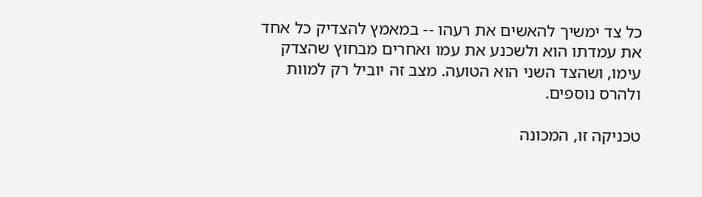כל צד ימשיך להאשים את רעהו -- במאמץ להצדיק כל אחד את עמדתו הוא ולשכנע את עמו ואחרים מבחוץ שהצדק עימו, ושהצד השני הוא הטועה. מצב זה יוביל רק למוות ולהרס נוספים.

טכניקה זו, המכונה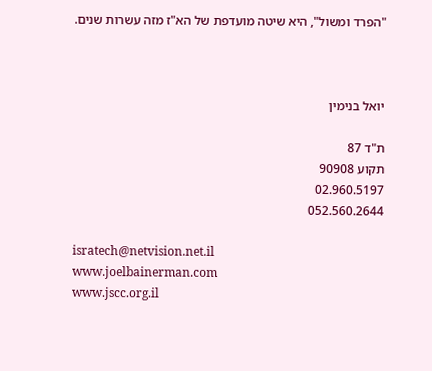"הפרד ומשול", היא שיטה מועדפת של הא"ז מזה עשרות שנים.



יואל בנימין

ת"ד 87
תקוע 90908
02.960.5197
052.560.2644

isratech@netvision.net.il
www.joelbainerman.com
www.jscc.org.il